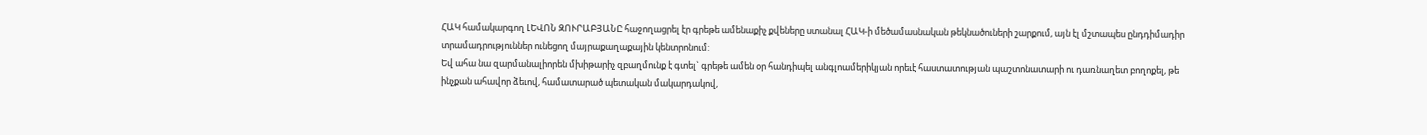ՀԱԿ համակարգող ԼԵՎՈՆ ԶՈՒՐԱԲՅԱՆԸ հաջողացրել էր գրեթե ամենաքիչ քվեները ստանալ ՀԱԿ-ի մեծամասնական թեկնածուների շարքում, այն էլ մշտապես ընդդիմադիր տրամադրություններ ունեցող մայրաքաղաքային կենտրոնում:
Եվ ահա նա զարմանալիորեն մխիթարիչ զբաղմունք է գտել` գրեթե ամեն օր հանդիպել անգլոամերիկյան որեւէ հաստատության պաշտոնատարի ու դառնաղետ բողոքել, թե ինչքան ահավոր ձեւով, համատարած պետական մակարդակով,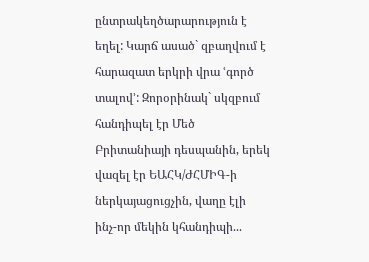ընտրակեղծարարություն է եղել: Կարճ ասած` զբաղվում է հարազատ երկրի վրա ՙգործ տալով՚: Զորօրինակ` սկզբում հանդիպել էր Մեծ Բրիտանիայի դեսպանին, երեկ վազել էր ԵԱՀԿ/ԺՀՄԻԳ-ի ներկայացուցչին, վաղը էլի ինչ-որ մեկին կհանդիպի...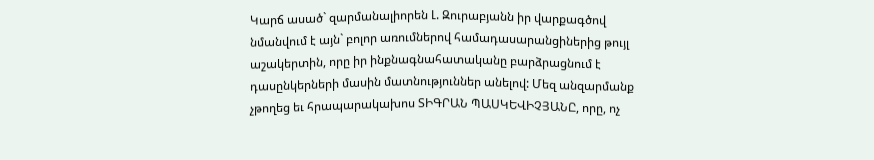Կարճ ասած` զարմանալիորեն Լ. Զուրաբյանն իր վարքագծով նմանվում է այն` բոլոր առումներով համադասարանցիներից թույլ աշակերտին, որը իր ինքնագնահատականը բարձրացնում է դասընկերների մասին մատնություններ անելով: Մեզ անզարմանք չթողեց եւ հրապարակախոս ՏԻԳՐԱՆ ՊԱՍԿԵՎԻՉՅԱՆԸ, որը, ոչ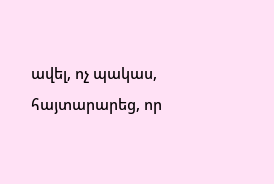ավել, ոչ պակաս, հայտարարեց, որ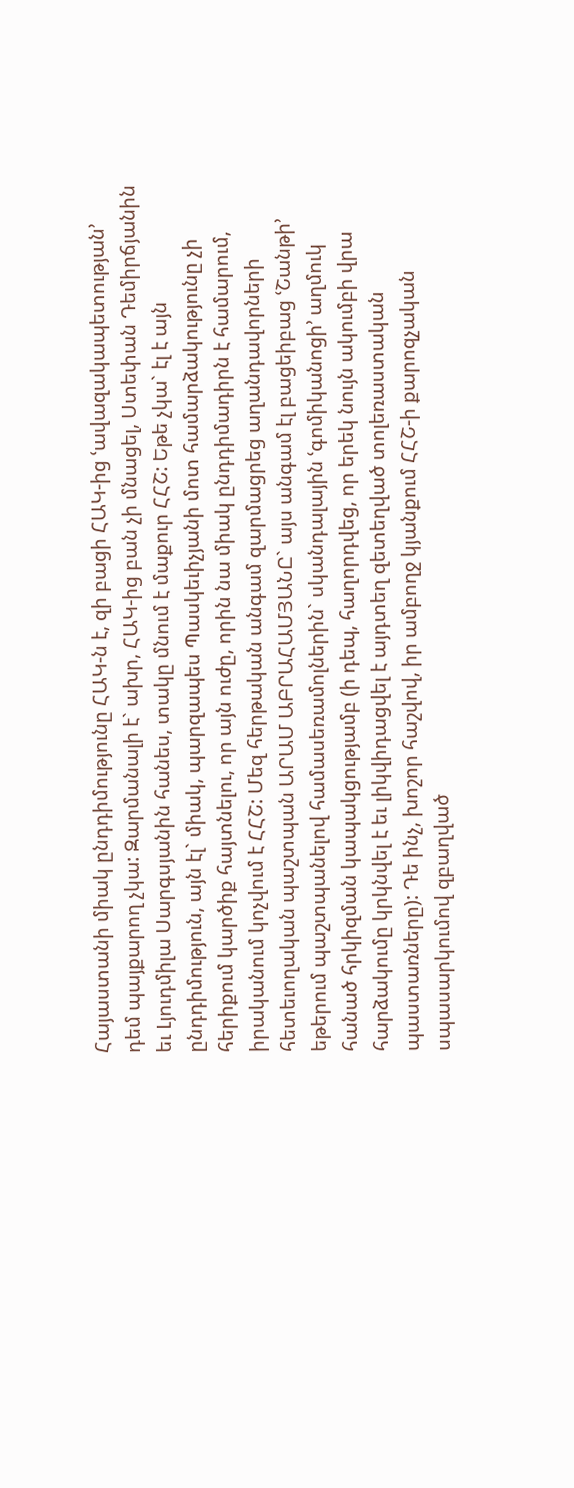Հայաստանի միակ ընդդիմությունը ՀԱԿ-ն է, զի բացի ՀԱԿ-ից ՙավազակապետության՚ դեմ պայքարող չկա: Զարմանալի է` ախր, ՀԱԿ-ից բան չի մնացել, Ստեփան Դեմիրճյանին եւ Լյուդմիլա Սարգսյանին հանես, տակը մնում է մաքուր ՀՀՇ: Եթե չկա` էլ է այն ընդդիմություն, այն էլ` միակ, պարզապես Պասկեւիչյանի մոտ համարձակությունը չի հերիքում կարծիք հայտնելու, որ այն ուժը, որին նա միակ ընդդիմադիրն է համարում, իրականում կոչվում է ՀՀՇ: Մեզ հերթական անգամ զարմացրեց աղանդավորների հետեւողական պաշտպան ԱՐԱՄ ԱԲՐԱՀԱՄՅԱՆԸ` այս անգամ էլ բացեիբաց ՙՇանթի՚ եթերում պաշտպանելով համասեռամոլներին` սկանդալային ՙգոմիկանոցի՚ աղմուկ հանած հրկիզման կապակցությամբ (ի դեպ, հաղորդվեց, որ երեկ նույն ակումբի վրա հարձակումը կրկնվել է եւ լիկվիդացվել է այդտեղ զետեղված տոլեռաստական պաստառները): Դե ինչ, խոշոր հաշվով, իր ամբողջ կյանքում ՀՀՇ-ի քարոզչական սպասարկումով զբաղված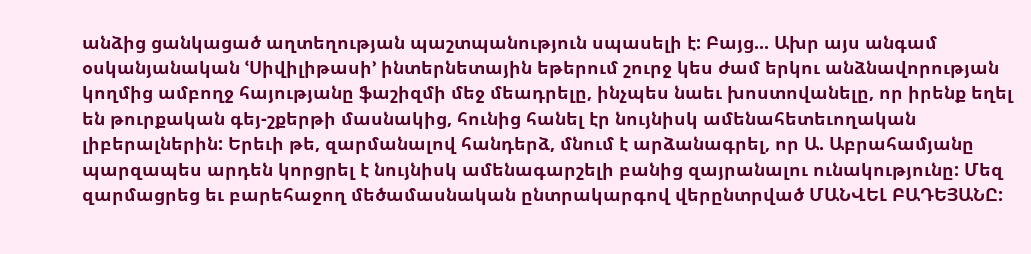անձից ցանկացած աղտեղության պաշտպանություն սպասելի է: Բայց... Ախր այս անգամ օսկանյանական ՙՍիվիլիթասի՚ ինտերնետային եթերում շուրջ կես ժամ երկու անձնավորության կողմից ամբողջ հայությանը ֆաշիզմի մեջ մեադրելը, ինչպես նաեւ խոստովանելը, որ իրենք եղել են թուրքական գեյ-շքերթի մասնակից, հունից հանել էր նույնիսկ ամենահետեւողական լիբերալներին: Երեւի թե, զարմանալով հանդերձ, մնում է արձանագրել, որ Ա. Աբրահամյանը պարզապես արդեն կորցրել է նույնիսկ ամենագարշելի բանից զայրանալու ունակությունը: Մեզ զարմացրեց եւ բարեհաջող մեծամասնական ընտրակարգով վերընտրված ՄԱՆՎԵԼ ԲԱԴԵՅԱՆԸ: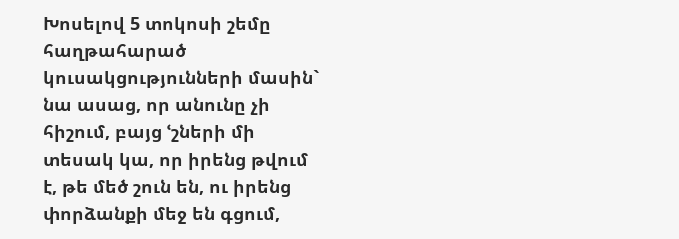Խոսելով 5 տոկոսի շեմը հաղթահարած կուսակցությունների մասին` նա ասաց, որ անունը չի հիշում, բայց ՙշների մի տեսակ կա, որ իրենց թվում է, թե մեծ շուն են, ու իրենց փորձանքի մեջ են գցում,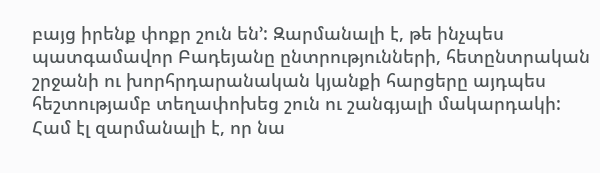բայց իրենք փոքր շուն են՚: Զարմանալի է, թե ինչպես պատգամավոր Բադեյանը ընտրությունների, հետընտրական շրջանի ու խորհրդարանական կյանքի հարցերը այդպես հեշտությամբ տեղափոխեց շուն ու շանգյալի մակարդակի: Համ էլ զարմանալի է, որ նա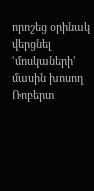որոշեց օրինակ վերցնել ՙմոսկաների՚ մասին խոսող Ռոբերտ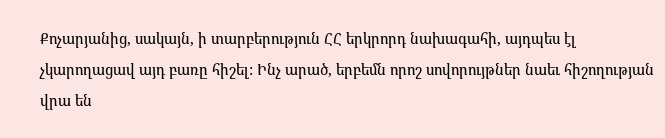Քոչարյանից, սակայն, ի տարբերություն ՀՀ երկրորդ նախագահի, այդպես էլ չկարողացավ այդ բառը հիշել: Ինչ արած, երբեմն որոշ սովորույթներ նաեւ հիշողության վրա են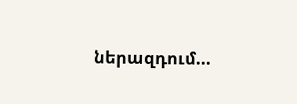ներազդում...